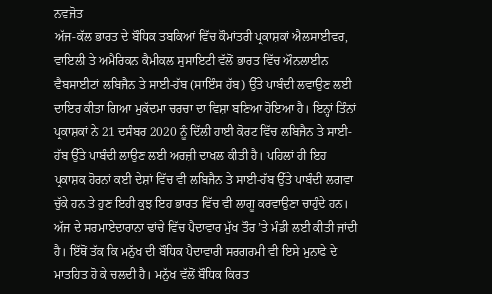ਨਵਜੋਤ
ਅੱਜ-ਕੱਲ ਭਾਰਤ ਦੇ ਬੌਧਿਕ ਤਬਕਿਆਂ ਵਿੱਚ ਕੌਮਾਂਤਰੀ ਪ੍ਰਕਾਸ਼ਕਾਂ ਐਲਸਾਈਵਰ, ਵਾਇਲੀ ਤੇ ਅਮੈਰਿਕਨ ਕੈਮੀਕਲ ਸੁਸਾਇਟੀ ਵੱਲੋਂ ਭਾਰਤ ਵਿੱਚ ਔਨਲਾਈਨ ਵੈਬਸਾਈਟਾਂ ਲਬਿਜੈਨ ਤੇ ਸਾਈ-ਹੱਬ (ਸਾਇੰਸ ਹੱਬ) ਉੱਤੇ ਪਾਬੰਦੀ ਲਵਾਉਣ ਲਈ ਦਾਇਰ ਕੀਤਾ ਗਿਆ ਮੁਕੱਦਮਾ ਚਰਚਾ ਦਾ ਵਿਸ਼ਾ ਬਣਿਆ ਹੋਇਆ ਹੈ। ਇਨ੍ਹਾਂ ਤਿੰਨਾਂ ਪ੍ਰਕਾਸ਼ਕਾਂ ਨੇ 21 ਦਸੰਬਰ 2020 ਨੂੰ ਦਿੱਲੀ ਹਾਈ ਕੋਰਟ ਵਿੱਚ ਲਬਿਜੈਨ ਤੇ ਸਾਈ-ਹੱਬ ਉੱਤੇ ਪਾਬੰਦੀ ਲਾਉਣ ਲਈ ਅਰਜ਼ੀ ਦਾਖਲ ਕੀਤੀ ਹੈ। ਪਹਿਲਾਂ ਹੀ ਇਹ ਪ੍ਰਕਾਸ਼ਕ ਹੋਰਨਾਂ ਕਈ ਦੇਸ਼ਾਂ ਵਿੱਚ ਵੀ ਲਬਿਜੈਨ ਤੇ ਸਾਈ-ਹੱਬ ਉੱਤੇ ਪਾਬੰਦੀ ਲਗਵਾ ਚੁੱਕੇ ਹਨ ਤੇ ਹੁਣ ਇਹੀ ਕੁਝ ਇਹ ਭਾਰਤ ਵਿੱਚ ਵੀ ਲਾਗੂ ਕਰਵਾਉਣਾ ਚਾਹੁੰਦੇ ਹਨ।
ਅੱਜ ਦੇ ਸਰਮਾਏਦਾਰਾਨਾ ਢਾਂਚੇ ਵਿੱਚ ਪੈਦਾਵਾਰ ਮੁੱਖ ਤੌਰ ’ਤੇ ਮੰਡੀ ਲਈ ਕੀਤੀ ਜਾਂਦੀ ਹੈ। ਇੱਥੋਂ ਤੱਕ ਕਿ ਮਨੁੱਖ ਦੀ ਬੌਧਿਕ ਪੈਦਾਵਾਰੀ ਸਰਗਰਮੀ ਵੀ ਇਸੇ ਮੁਨਾਫੇ ਦੇ ਮਾਤਹਿਤ ਹੋ ਕੇ ਚਲਦੀ ਹੈ। ਮਨੁੱਖ ਵੱਲੋਂ ਬੌਧਿਕ ਕਿਰਤ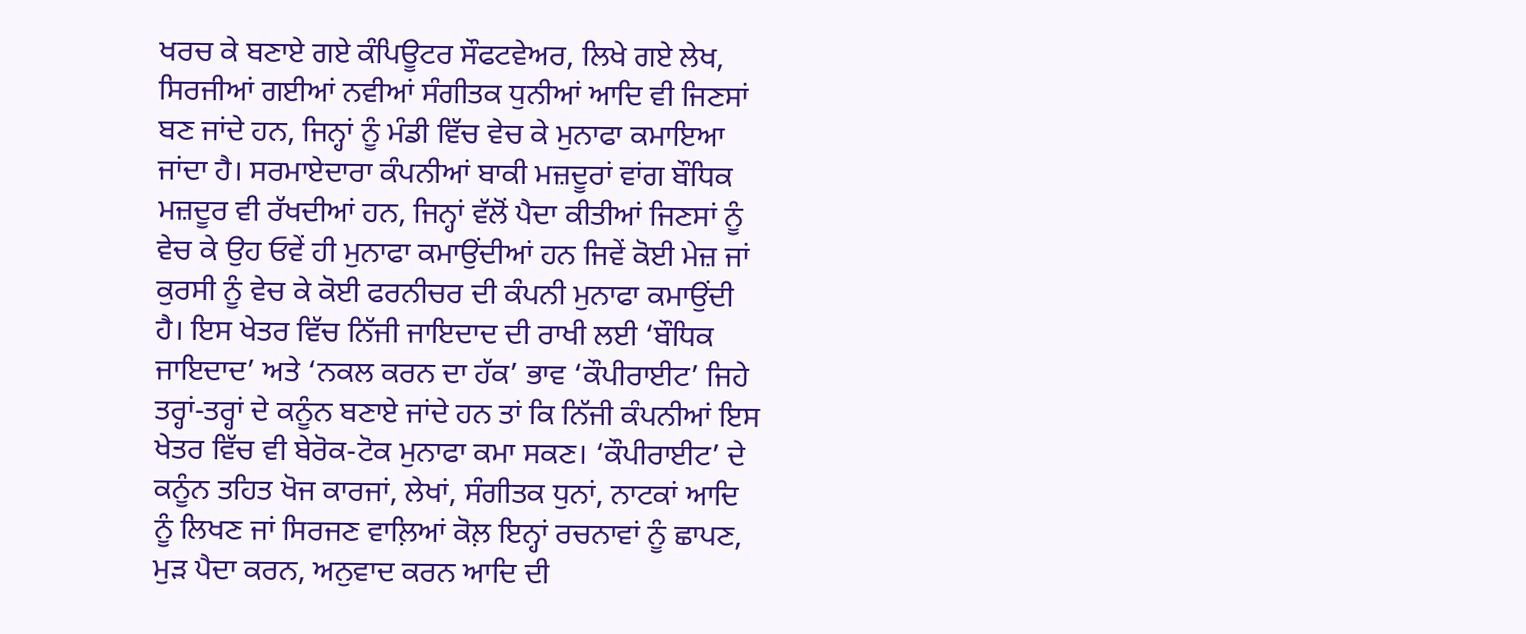ਖਰਚ ਕੇ ਬਣਾਏ ਗਏ ਕੰਪਿਊਟਰ ਸੌਫਟਵੇਅਰ, ਲਿਖੇ ਗਏ ਲੇਖ, ਸਿਰਜੀਆਂ ਗਈਆਂ ਨਵੀਆਂ ਸੰਗੀਤਕ ਧੁਨੀਆਂ ਆਦਿ ਵੀ ਜਿਣਸਾਂ ਬਣ ਜਾਂਦੇ ਹਨ, ਜਿਨ੍ਹਾਂ ਨੂੰ ਮੰਡੀ ਵਿੱਚ ਵੇਚ ਕੇ ਮੁਨਾਫਾ ਕਮਾਇਆ ਜਾਂਦਾ ਹੈ। ਸਰਮਾਏਦਾਰਾ ਕੰਪਨੀਆਂ ਬਾਕੀ ਮਜ਼ਦੂਰਾਂ ਵਾਂਗ ਬੌਧਿਕ ਮਜ਼ਦੂਰ ਵੀ ਰੱਖਦੀਆਂ ਹਨ, ਜਿਨ੍ਹਾਂ ਵੱਲੋਂ ਪੈਦਾ ਕੀਤੀਆਂ ਜਿਣਸਾਂ ਨੂੰ ਵੇਚ ਕੇ ਉਹ ਓਵੇਂ ਹੀ ਮੁਨਾਫਾ ਕਮਾਉਂਦੀਆਂ ਹਨ ਜਿਵੇਂ ਕੋਈ ਮੇਜ਼ ਜਾਂ ਕੁਰਸੀ ਨੂੰ ਵੇਚ ਕੇ ਕੋਈ ਫਰਨੀਚਰ ਦੀ ਕੰਪਨੀ ਮੁਨਾਫਾ ਕਮਾਉਂਦੀ ਹੈ। ਇਸ ਖੇਤਰ ਵਿੱਚ ਨਿੱਜੀ ਜਾਇਦਾਦ ਦੀ ਰਾਖੀ ਲਈ ‘ਬੌਧਿਕ ਜਾਇਦਾਦ’ ਅਤੇ ‘ਨਕਲ ਕਰਨ ਦਾ ਹੱਕ’ ਭਾਵ ‘ਕੌਪੀਰਾਈਟ’ ਜਿਹੇ ਤਰ੍ਹਾਂ-ਤਰ੍ਹਾਂ ਦੇ ਕਨੂੰਨ ਬਣਾਏ ਜਾਂਦੇ ਹਨ ਤਾਂ ਕਿ ਨਿੱਜੀ ਕੰਪਨੀਆਂ ਇਸ ਖੇਤਰ ਵਿੱਚ ਵੀ ਬੇਰੋਕ-ਟੋਕ ਮੁਨਾਫਾ ਕਮਾ ਸਕਣ। ‘ਕੌਪੀਰਾਈਟ’ ਦੇ ਕਨੂੰਨ ਤਹਿਤ ਖੋਜ ਕਾਰਜਾਂ, ਲੇਖਾਂ, ਸੰਗੀਤਕ ਧੁਨਾਂ, ਨਾਟਕਾਂ ਆਦਿ ਨੂੰ ਲਿਖਣ ਜਾਂ ਸਿਰਜਣ ਵਾਲ਼ਿਆਂ ਕੋਲ਼ ਇਨ੍ਹਾਂ ਰਚਨਾਵਾਂ ਨੂੰ ਛਾਪਣ, ਮੁੜ ਪੈਦਾ ਕਰਨ, ਅਨੁਵਾਦ ਕਰਨ ਆਦਿ ਦੀ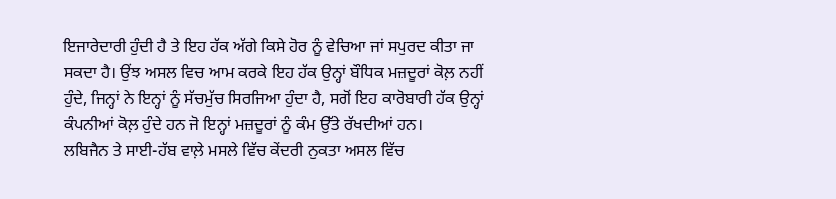ਇਜਾਰੇਦਾਰੀ ਹੁੰਦੀ ਹੈ ਤੇ ਇਹ ਹੱਕ ਅੱਗੇ ਕਿਸੇ ਹੋਰ ਨੂੰ ਵੇਚਿਆ ਜਾਂ ਸਪੁਰਦ ਕੀਤਾ ਜਾ ਸਕਦਾ ਹੈ। ਉਂਝ ਅਸਲ ਵਿਚ ਆਮ ਕਰਕੇ ਇਹ ਹੱਕ ਉਨ੍ਹਾਂ ਬੌਧਿਕ ਮਜ਼ਦੂਰਾਂ ਕੋਲ਼ ਨਹੀਂ ਹੁੰਦੇ, ਜਿਨ੍ਹਾਂ ਨੇ ਇਨ੍ਹਾਂ ਨੂੰ ਸੱਚਮੁੱਚ ਸਿਰਜਿਆ ਹੁੰਦਾ ਹੈ, ਸਗੋਂ ਇਹ ਕਾਰੋਬਾਰੀ ਹੱਕ ਉਨ੍ਹਾਂ ਕੰਪਨੀਆਂ ਕੋਲ਼ ਹੁੰਦੇ ਹਨ ਜੋ ਇਨ੍ਹਾਂ ਮਜ਼ਦੂਰਾਂ ਨੂੰ ਕੰਮ ਉੱਤੇ ਰੱਖਦੀਆਂ ਹਨ।
ਲਬਿਜੈਨ ਤੇ ਸਾਈ-ਹੱਬ ਵਾਲ਼ੇ ਮਸਲੇ ਵਿੱਚ ਕੇਂਦਰੀ ਨੁਕਤਾ ਅਸਲ ਵਿੱਚ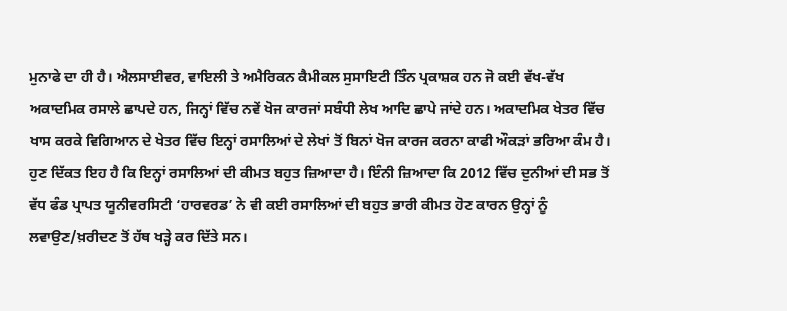ਮੁਨਾਫੇ ਦਾ ਹੀ ਹੈ। ਐਲਸਾਈਵਰ, ਵਾਇਲੀ ਤੇ ਅਮੈਰਿਕਨ ਕੈਮੀਕਲ ਸੁਸਾਇਟੀ ਤਿੰਨ ਪ੍ਰਕਾਸ਼ਕ ਹਨ ਜੋ ਕਈ ਵੱਖ-ਵੱਖ ਅਕਾਦਮਿਕ ਰਸਾਲੇ ਛਾਪਦੇ ਹਨ, ਜਿਨ੍ਹਾਂ ਵਿੱਚ ਨਵੇਂ ਖੋਜ ਕਾਰਜਾਂ ਸਬੰਧੀ ਲੇਖ ਆਦਿ ਛਾਪੇ ਜਾਂਦੇ ਹਨ। ਅਕਾਦਮਿਕ ਖੇਤਰ ਵਿੱਚ ਖਾਸ ਕਰਕੇ ਵਿਗਿਆਨ ਦੇ ਖੇਤਰ ਵਿੱਚ ਇਨ੍ਹਾਂ ਰਸਾਲਿਆਂ ਦੇ ਲੇਖਾਂ ਤੋਂ ਬਿਨਾਂ ਖੋਜ ਕਾਰਜ ਕਰਨਾ ਕਾਫੀ ਔਕੜਾਂ ਭਰਿਆ ਕੰਮ ਹੈ। ਹੁਣ ਦਿੱਕਤ ਇਹ ਹੈ ਕਿ ਇਨ੍ਹਾਂ ਰਸਾਲਿਆਂ ਦੀ ਕੀਮਤ ਬਹੁਤ ਜ਼ਿਆਦਾ ਹੈ। ਇੰਨੀ ਜ਼ਿਆਦਾ ਕਿ 2012 ਵਿੱਚ ਦੁਨੀਆਂ ਦੀ ਸਭ ਤੋਂ ਵੱਧ ਫੰਡ ਪ੍ਰਾਪਤ ਯੂਨੀਵਰਸਿਟੀ ‘ਹਾਰਵਰਡ’ ਨੇ ਵੀ ਕਈ ਰਸਾਲਿਆਂ ਦੀ ਬਹੁਤ ਭਾਰੀ ਕੀਮਤ ਹੋਣ ਕਾਰਨ ਉਨ੍ਹਾਂ ਨੂੰ ਲਵਾਉਣ/ਖ਼ਰੀਦਣ ਤੋਂ ਹੱਥ ਖੜ੍ਹੇ ਕਰ ਦਿੱਤੇ ਸਨ।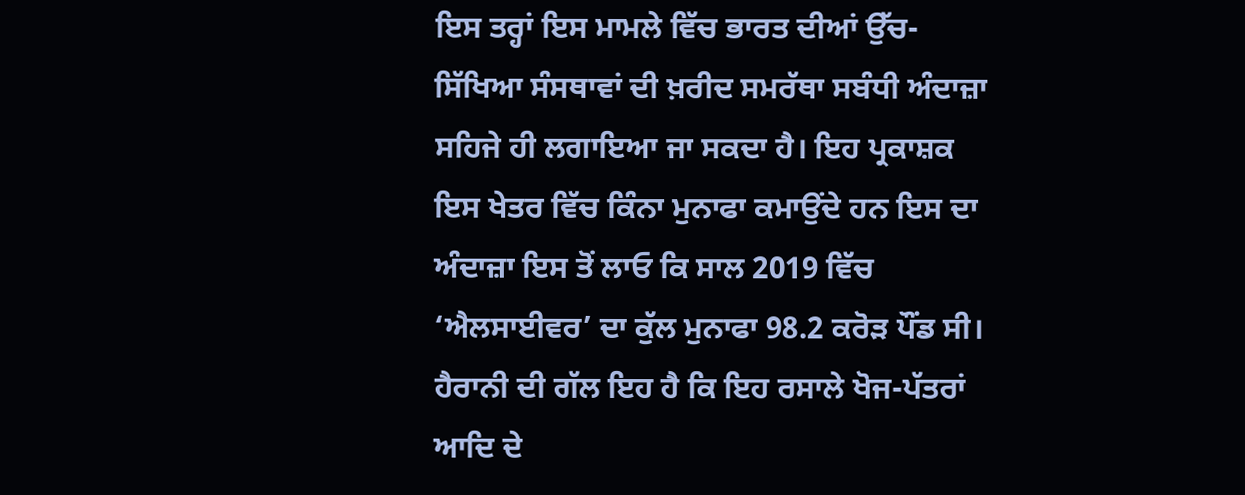ਇਸ ਤਰ੍ਹਾਂ ਇਸ ਮਾਮਲੇ ਵਿੱਚ ਭਾਰਤ ਦੀਆਂ ਉੱਚ-ਸਿੱਖਿਆ ਸੰਸਥਾਵਾਂ ਦੀ ਖ਼ਰੀਦ ਸਮਰੱਥਾ ਸਬੰਧੀ ਅੰਦਾਜ਼ਾ ਸਹਿਜੇ ਹੀ ਲਗਾਇਆ ਜਾ ਸਕਦਾ ਹੈ। ਇਹ ਪ੍ਰਕਾਸ਼ਕ ਇਸ ਖੇਤਰ ਵਿੱਚ ਕਿੰਨਾ ਮੁਨਾਫਾ ਕਮਾਉਂਦੇ ਹਨ ਇਸ ਦਾ ਅੰਦਾਜ਼ਾ ਇਸ ਤੋਂ ਲਾਓ ਕਿ ਸਾਲ 2019 ਵਿੱਚ ‘ਐਲਸਾਈਵਰ’ ਦਾ ਕੁੱਲ ਮੁਨਾਫਾ 98.2 ਕਰੋੜ ਪੌਂਡ ਸੀ। ਹੈਰਾਨੀ ਦੀ ਗੱਲ ਇਹ ਹੈ ਕਿ ਇਹ ਰਸਾਲੇ ਖੋਜ-ਪੱਤਰਾਂ ਆਦਿ ਦੇ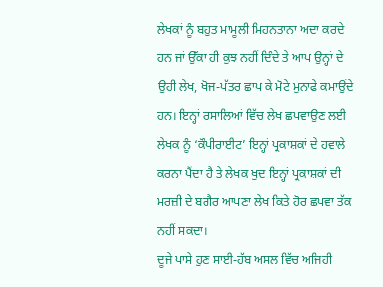ਲੇਖਕਾਂ ਨੂੰ ਬਹੁਤ ਮਾਮੂਲੀ ਮਿਹਨਤਾਨਾ ਅਦਾ ਕਰਦੇ ਹਨ ਜਾਂ ਉੱਕਾ ਹੀ ਕੁਝ ਨਹੀਂ ਦਿੰਦੇ ਤੇ ਆਪ ਉਨ੍ਹਾਂ ਦੇ ਉਹੀ ਲੇਖ, ਖੋਜ-ਪੱਤਰ ਛਾਪ ਕੇ ਮੋਟੇ ਮੁਨਾਫੇ ਕਮਾਉਂਦੇ ਹਨ। ਇਨ੍ਹਾਂ ਰਸਾਲਿਆਂ ਵਿੱਚ ਲੇਖ ਛਪਵਾਉਣ ਲਈ ਲੇਖਕ ਨੂੰ ‘ਕੌਪੀਰਾਈਟ’ ਇਨ੍ਹਾਂ ਪ੍ਰਕਾਸ਼ਕਾਂ ਦੇ ਹਵਾਲੇ ਕਰਨਾ ਪੈਂਦਾ ਹੈ ਤੇ ਲੇਖਕ ਖੁਦ ਇਨ੍ਹਾਂ ਪ੍ਰਕਾਸ਼ਕਾਂ ਦੀ ਮਰਜ਼ੀ ਦੇ ਬਗੈਰ ਆਪਣਾ ਲੇਖ ਕਿਤੇ ਹੋਰ ਛਪਵਾ ਤੱਕ ਨਹੀਂ ਸਕਦਾ।
ਦੂਜੇ ਪਾਸੇ ਹੁਣ ਸਾਈ-ਹੱਬ ਅਸਲ ਵਿੱਚ ਅਜਿਹੀ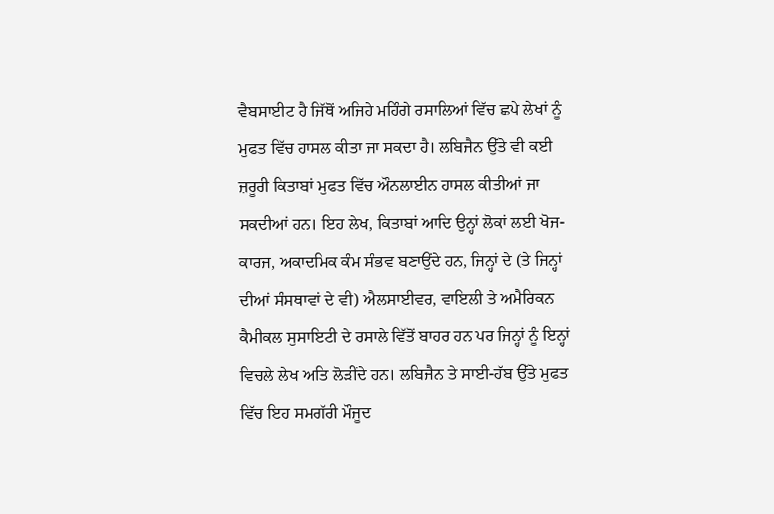ਵੈਬਸਾਈਟ ਹੈ ਜਿੱਥੋਂ ਅਜਿਹੇ ਮਹਿੰਗੇ ਰਸਾਲਿਆਂ ਵਿੱਚ ਛਪੇ ਲੇਖਾਂ ਨੂੰ ਮੁਫਤ ਵਿੱਚ ਹਾਸਲ ਕੀਤਾ ਜਾ ਸਕਦਾ ਹੈ। ਲਬਿਜੈਨ ਉੱਤੇ ਵੀ ਕਈ ਜ਼ਰੂਰੀ ਕਿਤਾਬਾਂ ਮੁਫਤ ਵਿੱਚ ਔਨਲਾਈਨ ਹਾਸਲ ਕੀਤੀਆਂ ਜਾ ਸਕਦੀਆਂ ਹਨ। ਇਹ ਲੇਖ, ਕਿਤਾਬਾਂ ਆਦਿ ਉਨ੍ਹਾਂ ਲੋਕਾਂ ਲਈ ਖੋਜ-ਕਾਰਜ, ਅਕਾਦਮਿਕ ਕੰਮ ਸੰਭਵ ਬਣਾਉਂਦੇ ਹਨ, ਜਿਨ੍ਹਾਂ ਦੇ (ਤੇ ਜਿਨ੍ਹਾਂ ਦੀਆਂ ਸੰਸਥਾਵਾਂ ਦੇ ਵੀ) ਐਲਸਾਈਵਰ, ਵਾਇਲੀ ਤੇ ਅਮੈਰਿਕਨ ਕੈਮੀਕਲ ਸੁਸਾਇਟੀ ਦੇ ਰਸਾਲੇ ਵਿੱਤੋਂ ਬਾਹਰ ਹਨ ਪਰ ਜਿਨ੍ਹਾਂ ਨੂੰ ਇਨ੍ਹਾਂ ਵਿਚਲੇ ਲੇਖ ਅਤਿ ਲੋੜੀਂਦੇ ਹਨ। ਲਬਿਜੈਨ ਤੇ ਸਾਈ-ਹੱਬ ਉੱਤੇ ਮੁਫਤ ਵਿੱਚ ਇਹ ਸਮਗੱਰੀ ਮੌਜੂਦ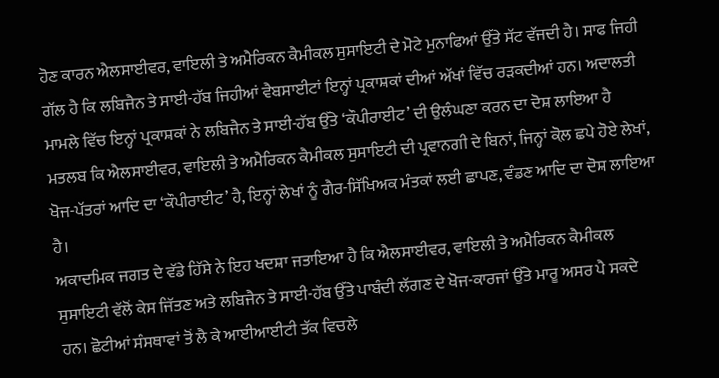ਹੋਣ ਕਾਰਨ ਐਲਸਾਈਵਰ, ਵਾਇਲੀ ਤੇ ਅਮੈਰਿਕਨ ਕੈਮੀਕਲ ਸੁਸਾਇਟੀ ਦੇ ਮੋਟੇ ਮੁਨਾਫਿਆਂ ਉੱਤੇ ਸੱਟ ਵੱਜਦੀ ਹੈ। ਸਾਫ ਜਿਹੀ ਗੱਲ ਹੈ ਕਿ ਲਬਿਜੈਨ ਤੇ ਸਾਈ-ਹੱਬ ਜਿਹੀਆਂ ਵੈਬਸਾਈਟਾਂ ਇਨ੍ਹਾਂ ਪ੍ਰਕਾਸ਼ਕਾਂ ਦੀਆਂ ਅੱਖਾਂ ਵਿੱਚ ਰੜਕਦੀਆਂ ਹਨ। ਅਦਾਲਤੀ ਮਾਮਲੇ ਵਿੱਚ ਇਨ੍ਹਾਂ ਪ੍ਰਕਾਸ਼ਕਾਂ ਨੇ ਲਬਿਜੈਨ ਤੇ ਸਾਈ-ਹੱਬ ਉੱਤੇ ‘ਕੌਪੀਰਾਈਟ’ ਦੀ ਉਲੰਘਣਾ ਕਰਨ ਦਾ ਦੋਸ਼ ਲਾਇਆ ਹੈ ਮਤਲਬ ਕਿ ਐਲਸਾਈਵਰ, ਵਾਇਲੀ ਤੇ ਅਮੈਰਿਕਨ ਕੈਮੀਕਲ ਸੁਸਾਇਟੀ ਦੀ ਪ੍ਰਵਾਨਗੀ ਦੇ ਬਿਨਾਂ, ਜਿਨ੍ਹਾਂ ਕੋਲ਼ ਛਪੇ ਹੋਏ ਲੇਖਾਂ, ਖੋਜ-ਪੱਤਰਾਂ ਆਦਿ ਦਾ ‘ਕੌਪੀਰਾਈਟ’ ਹੈ, ਇਨ੍ਹਾਂ ਲੇਖਾਂ ਨੂੰ ਗੈਰ-ਸਿੱਖਿਅਕ ਮੰਤਕਾਂ ਲਈ ਛਾਪਣ, ਵੰਡਣ ਆਦਿ ਦਾ ਦੋਸ਼ ਲਾਇਆ ਹੈ।
ਅਕਾਦਮਿਕ ਜਗਤ ਦੇ ਵੱਡੇ ਹਿੱਸੇ ਨੇ ਇਹ ਖਦਸ਼ਾ ਜਤਾਇਆ ਹੈ ਕਿ ਐਲਸਾਈਵਰ, ਵਾਇਲੀ ਤੇ ਅਮੈਰਿਕਨ ਕੈਮੀਕਲ ਸੁਸਾਇਟੀ ਵੱਲੋਂ ਕੇਸ ਜਿੱਤਣ ਅਤੇ ਲਬਿਜੈਨ ਤੇ ਸਾਈ-ਹੱਬ ਉੱਤੇ ਪਾਬੰਦੀ ਲੱਗਣ ਦੇ ਖੋਜ-ਕਾਰਜਾਂ ਉੱਤੇ ਮਾਰੂ ਅਸਰ ਪੈ ਸਕਦੇ ਹਨ। ਛੋਟੀਆਂ ਸੰਸਥਾਵਾਂ ਤੋਂ ਲੈ ਕੇ ਆਈਆਈਟੀ ਤੱਕ ਵਿਚਲੇ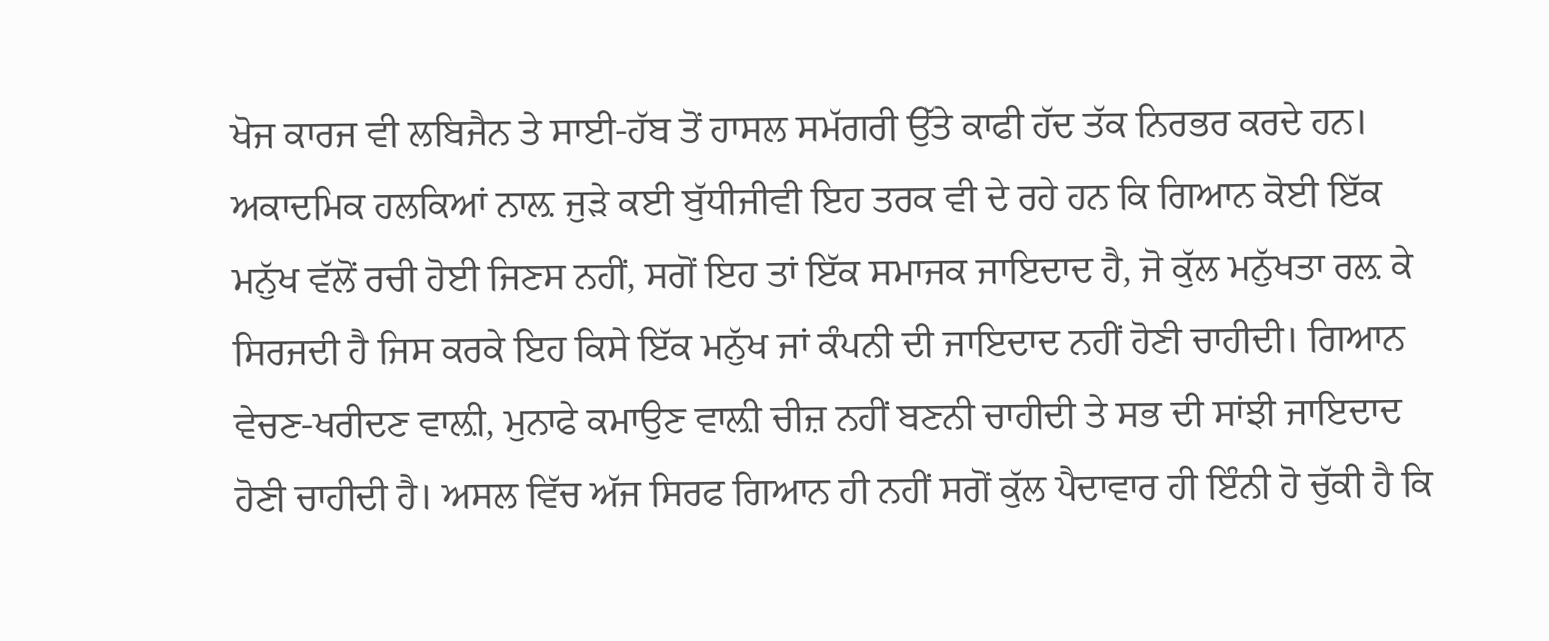ਖੋਜ ਕਾਰਜ ਵੀ ਲਬਿਜੈਨ ਤੇ ਸਾਈ-ਹੱਬ ਤੋਂ ਹਾਸਲ ਸਮੱਗਰੀ ਉੱਤੇ ਕਾਫੀ ਹੱਦ ਤੱਕ ਨਿਰਭਰ ਕਰਦੇ ਹਨ। ਅਕਾਦਮਿਕ ਹਲਕਿਆਂ ਨਾਲ਼ ਜੁੜੇ ਕਈ ਬੁੱਧੀਜੀਵੀ ਇਹ ਤਰਕ ਵੀ ਦੇ ਰਹੇ ਹਨ ਕਿ ਗਿਆਨ ਕੋਈ ਇੱਕ ਮਨੁੱਖ ਵੱਲੋਂ ਰਚੀ ਹੋਈ ਜਿਣਸ ਨਹੀਂ, ਸਗੋਂ ਇਹ ਤਾਂ ਇੱਕ ਸਮਾਜਕ ਜਾਇਦਾਦ ਹੈ, ਜੋ ਕੁੱਲ ਮਨੁੱਖਤਾ ਰਲ਼ ਕੇ ਸਿਰਜਦੀ ਹੈ ਜਿਸ ਕਰਕੇ ਇਹ ਕਿਸੇ ਇੱਕ ਮਨੁੱਖ ਜਾਂ ਕੰਪਨੀ ਦੀ ਜਾਇਦਾਦ ਨਹੀਂ ਹੋਣੀ ਚਾਹੀਦੀ। ਗਿਆਨ ਵੇਚਣ-ਖਰੀਦਣ ਵਾਲ਼ੀ, ਮੁਨਾਫੇ ਕਮਾਉਣ ਵਾਲ਼ੀ ਚੀਜ਼ ਨਹੀਂ ਬਣਨੀ ਚਾਹੀਦੀ ਤੇ ਸਭ ਦੀ ਸਾਂਝੀ ਜਾਇਦਾਦ ਹੋਣੀ ਚਾਹੀਦੀ ਹੈ। ਅਸਲ ਵਿੱਚ ਅੱਜ ਸਿਰਫ ਗਿਆਨ ਹੀ ਨਹੀਂ ਸਗੋਂ ਕੁੱਲ ਪੈਦਾਵਾਰ ਹੀ ਇੰਨੀ ਹੋ ਚੁੱਕੀ ਹੈ ਕਿ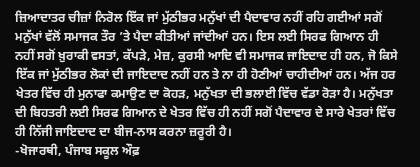ਜ਼ਿਆਦਾਤਰ ਚੀਜ਼ਾਂ ਨਿਰੋਲ ਇੱਕ ਜਾਂ ਮੁੱਠੀਭਰ ਮਨੁੱਖਾਂ ਦੀ ਪੈਦਾਵਾਰ ਨਹੀਂ ਰਹਿ ਗਈਆਂ ਸਗੋਂ ਮਨੁੱਖਾਂ ਵੱਲੋਂ ਸਮਾਜਕ ਤੌਰ ’ਤੇ ਪੈਦਾ ਕੀਤੀਆਂ ਜਾਂਦੀਆਂ ਹਨ। ਇਸ ਲਈ ਸਿਰਫ ਗਿਆਨ ਹੀ ਨਹੀਂ ਸਗੋਂ ਖ਼ੁਰਾਕੀ ਵਸਤਾਂ, ਕੱਪੜੇ, ਮੇਜ਼, ਕੁਰਸੀ ਆਦਿ ਵੀ ਸਮਾਜਕ ਜਾਇਦਾਦ ਹੀ ਹਨ, ਜੋ ਕਿਸੇ ਇੱਕ ਜਾਂ ਮੁੱਠੀਭਰ ਲੋਕਾਂ ਦੀ ਜਾਇਦਾਦ ਨਹੀਂ ਹਨ ਤੇ ਨਾ ਹੀ ਹੋਣੀਆਂ ਚਾਹੀਦੀਆਂ ਹਨ। ਅੱਜ ਹਰ ਖੇਤਰ ਵਿੱਚ ਹੀ ਮੁਨਾਫਾ ਕਮਾਉਣ ਦਾ ਕੋਹੜ, ਮਨੁੱਖਤਾ ਦੀ ਭਲਾਈ ਵਿੱਚ ਵੱਡਾ ਰੋੜਾ ਹੈ। ਮਨੁੱਖਤਾ ਦੀ ਬਿਹਤਰੀ ਲਈ ਸਿਰਫ ਗਿਆਨ ਦੇ ਖੇਤਰ ਵਿੱਚ ਹੀ ਨਹੀਂ ਸਗੋਂ ਪੈਦਾਵਾਰ ਦੇ ਸਾਰੇ ਖੇਤਰਾਂ ਵਿੱਚ ਹੀ ਨਿੱਜੀ ਜਾਇਦਾਦ ਦਾ ਬੀਜ-ਨਾਸ ਕਰਨਾ ਜ਼ਰੂਰੀ ਹੈ।
-ਖੋਜਾਰਥੀ, ਪੰਜਾਬ ਸਕੂਲ ਔਫ਼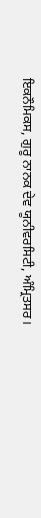ਇਕਨੌਮਿਕਸ, ਗੁਰੂ ਨਾਨਕ ਦੇਵ ਯੂਨੀਵਰਸਿਟੀ, ਅੰਮ੍ਰਿਤਸਰ।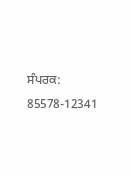ਸੰਪਰਕ: 85578-12341